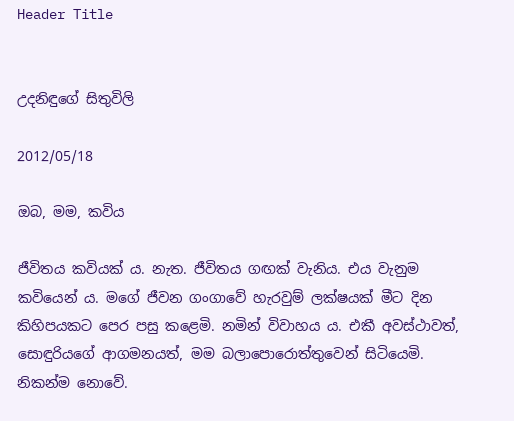Header Title


උදනිඳුගේ සිතුවිලි

2012/05/18

ඔබ, මම, කවිය

ජීවිතය කවියක් ය. නැත. ජීවිතය ගඟක් වැනිය. එය වැනුම කවියෙන් ය. මගේ ජීවන ගංගාවේ හැරවුම් ලක්ෂයක් මීට දින කිහිපයකට පෙර පසු කළෙමි. නමින් විවාහය ය. එකී අවස්ථාවත්, සොඳුරියගේ ආගමනයත්, මම බලාපොරොත්තුවෙන් සිටියෙමි. නිකන්ම නොවේ.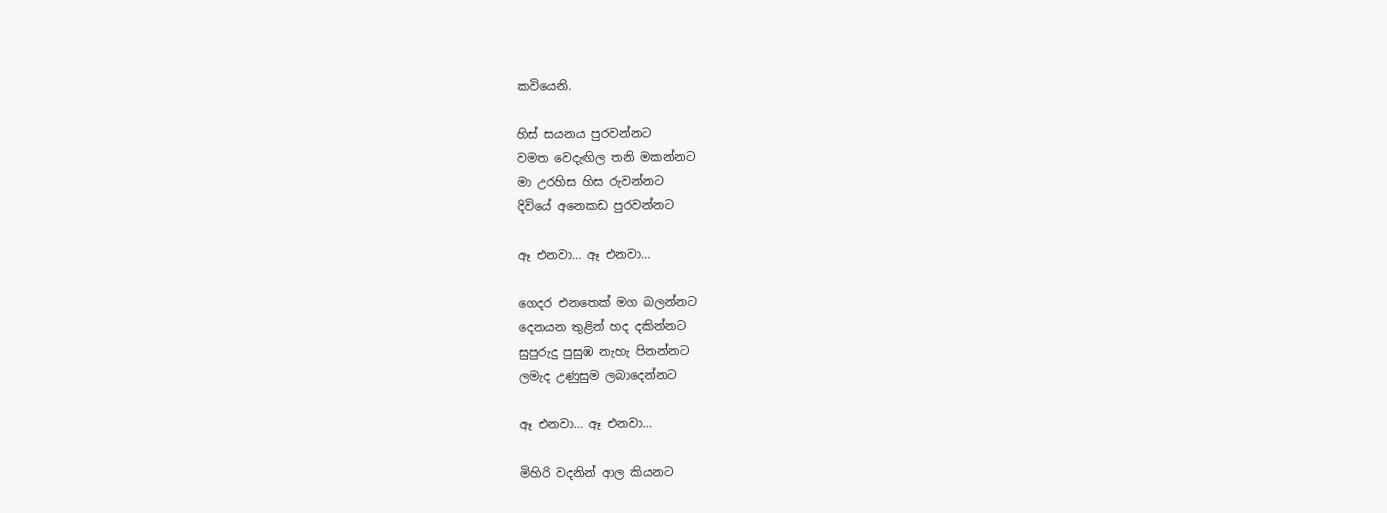කවියෙනි.

හිස් සයනය පුරවන්නට
වමත වෙදැඟිල තනි මකන්නට
මා උරහිස හිස රුවන්නට
දිවියේ අනෙකඩ පුරවන්නට

ඈ එනවා… ඈ එනවා…

ගෙදර එනතෙක් මග බලන්නට
දෙනයන තුළින් හද දකින්නට
සුපුරුදු පුසුඹ නැහැ පිනන්නට
ලමැද උණුසුම ලබාදෙන්නට

ඈ එනවා… ඈ එනවා…

මිහිරි වදනින් ආල කියනට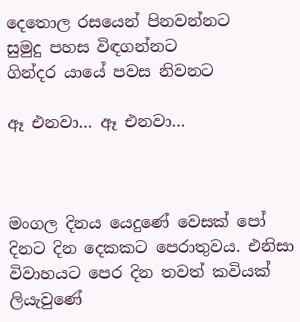දෙතොල රසයෙන් පිනවන්නට
සුමුදු පහස විඳගන්නට
ගින්දර යායේ පවස නිවනට

ඈ එනවා… ඈ එනවා…



මංගල දිනය යෙදුණේ වෙසක් පෝ දිනට දින දෙකකට පෙරාතුවය. එනිසා විවාහයට පෙර දින තවත් කවියක් ලියැවුණේ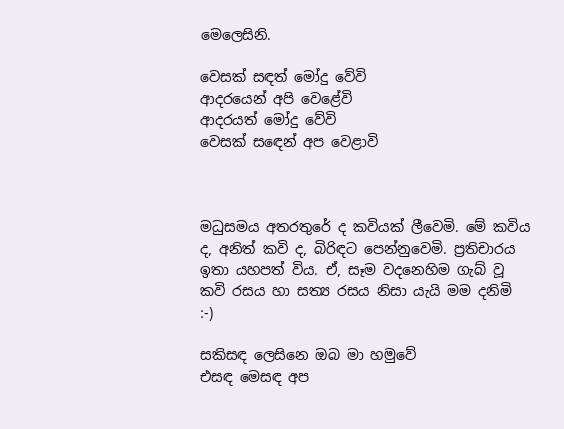මෙලෙසිනි.

වෙසක් සඳත් මෝදු වේවි
ආදරයෙන් අපි වෙළේවි
ආදරයත් මෝදු වේවි
වෙසක් සඳෙන් අප වෙළාවි



මධුසමය අතරතුරේ ද කවියක් ලීවෙමි. මේ කවිය ද, අනිත් කවි ද, බිරිඳට පෙන්නුවෙමි. ප්‍රතිචාරය ඉතා යහපත් විය. ඒ, සෑම වදනෙහිම ගැබ් වූ කවි රසය හා සත්‍ය රසය නිසා යැයි මම දනිමි :-)

සකිසඳ ලෙසිනෙ ඔබ මා හමුවේ
එසඳ මෙසඳ අප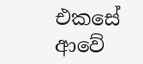එකසේ ආවේ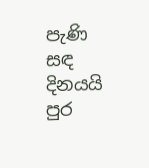පැණි සඳ දිනයයි පුර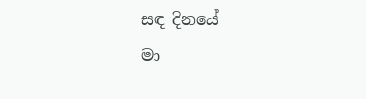සඳ දිනයේ
මා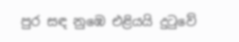පුර සඳ නුඹෙ එළියයි දුටුවේ